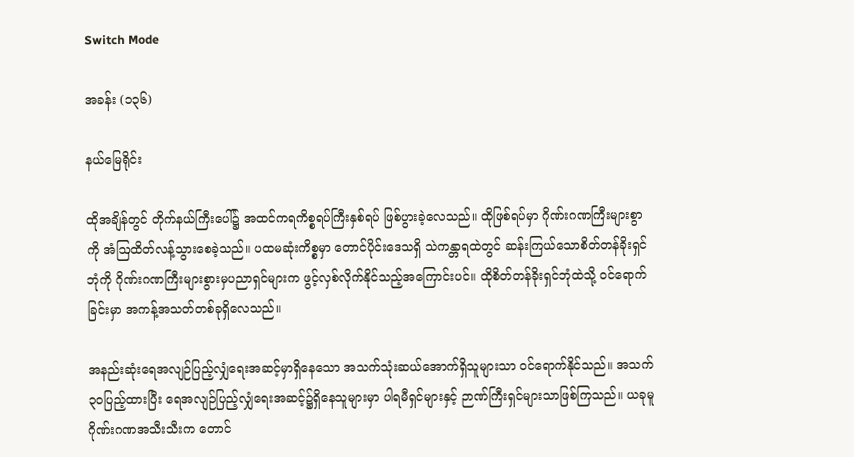Switch Mode

အခန်း (၁၃၆)

နယ်မြေရိုင်း

ထိုအချိန်တွင် တိုက်နယ်ကြီးပေါ်၌ အထင်ကရကိစ္စရပ်ကြီးနှစ်ရပ် ဖြစ်ပွားခဲ့လေသည်။ ထိုဖြစ်ရပ်မှာ ဂိုဏ်းဂဏကြီးများစွာကို အံဩထိတ်လန့်သွားစေခဲ့သည်။ ပထမဆုံးကိစ္စမှာ တောင်ပိုင်းဒေသရှိ သဲကန္တာရထဲတွင် ဆန်းကြယ်သောစိတ်တန်ခိုးရှင်ဘုံကို ဂိုဏ်းဂဏကြီးများစွားမှပညာရှင်များက ဖွင့်လှစ်လိုက်နိုင်သည့်အကြောင်းပင်။ ထိုစိတ်တန်ခိုးရှင်ဘုံထဲသို့ ဝင်ရောက်ခြင်းမှာ အကန့်အသတ်တစ်ခုရှိလေသည်။

အနည်းဆုံးရေအလျဉ်ပြည့်လျှံရေးအဆင့်မှာရှိနေသော အသက်သုံးဆယ်အောက်ရှိသူများသာ ဝင်ရောက်နိုင်သည်။ အသက်၃၀ပြည့်ထားပြီး ရေအလျဉ်ပြည့်လျှံရေးအဆင့်၌ရှိနေသူများမှာ ပါရမီရှင်များနှင့် ဉာဏ်ကြီးရှင်များသာဖြစ်ကြသည်။ ယခုမူ ဂိုဏ်းဂဏအသီးသီးက တောင်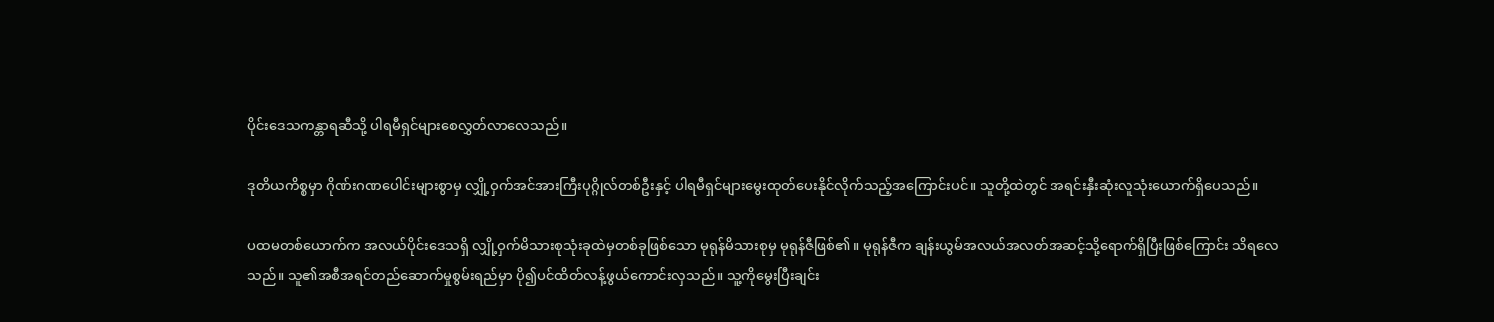ပိုင်းဒေသကန္တာရဆီသို့ ပါရမီရှင်များစေလွှတ်လာလေသည်။

ဒုတိယကိစ္စမှာ ဂိုဏ်းဂဏပေါင်းများစွာမှ လျှို့ဝှက်အင်အားကြီးပုဂ္ဂိုလ်တစ်ဦးနှင့် ပါရမီရှင်များမွေးထုတ်ပေးနိုင်လိုက်သည့်အကြောင်းပင်။ သူတို့ထဲတွင် အရင်းနှီးဆုံးလူသုံးယောက်ရှိပေသည်။

ပထမတစ်ယောက်က အလယ်ပိုင်းဒေသရှိ လျှို့ဝှက်မိသားစုသုံးခုထဲမှတစ်ခုဖြစ်သော မုရုန်မိသားစုမှ မုရုန်ဇီဖြစ်၏။ မုရုန်ဇီက ချန်းယွမ်အလယ်အလတ်အဆင့်သို့ရောက်ရှိပြီးဖြစ်ကြောင်း သိရလေသည်။ သူ၏အစီအရင်တည်ဆောက်မှုစွမ်းရည်မှာ ပို၍ပင်ထိတ်လန့်ဖွယ်ကောင်းလှသည်။ သူ့ကိုမွေးပြီးချင်း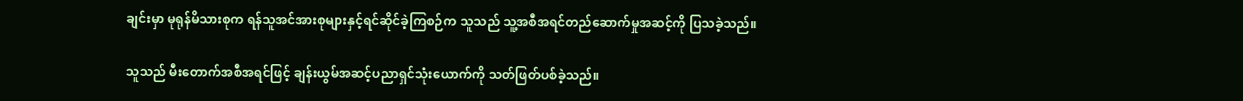ချင်းမှာ မုရုန်မိသားစုက ရန်သူအင်အားစုများနှင့်ရင်ဆိုင်ခဲ့ကြစဉ်က သူသည် သူ့အစီအရင်တည်ဆောက်မှုအဆင့်ကို ပြသခဲ့သည်။

သူသည် မီးတောက်အစီအရင်ဖြင့် ချန်းယွမ်အဆင့်ပညာရှင်သုံးယောက်ကို သတ်ဖြတ်ပစ်ခဲ့သည်။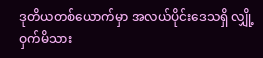ဒုတိယတစ်ယောက်မှာ အလယ်ပိုင်းဒေသရှိ လျှို့ဝှက်မိသား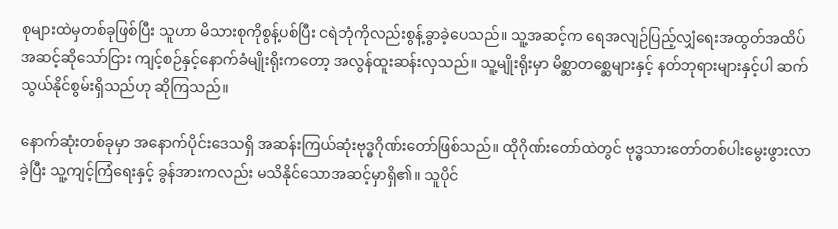စုများထဲမှတစ်ခုဖြစ်ပြီး သူဟာ မိသားစုကိုစွန့်ပစ်ပြီး ငရဲဘုံကိုလည်းစွန့်ခွာခဲ့ပေသည်။ သူ့အဆင့်က ရေအလျဉ်ပြည့်လျှံရေးအထွတ်အထိပ်အဆင့်ဆိုသော်ငြား ကျင့်စဉ်နှင့်နောက်ခံမျိုးရိုးကတော့ အလွန်ထူးဆန်းလှသည်။ သူ့မျိုးရိုးမှာ မိစ္ဆာတစ္ဆေများနှင့် နတ်ဘုရားများနှင့်ပါ ဆက်သွယ်နိုင်စွမ်းရှိသည်ဟု ဆိုကြသည်။

နောက်ဆုံးတစ်ခုမှာ အနောက်ပိုင်းဒေသရှိ အဆန်းကြယ်ဆုံးဗုဒ္ဓဂိုဏ်းတော်ဖြစ်သည်။ ထိုဂိုဏ်းတော်ထဲတွင် ဗုဒ္ဓသားတော်တစ်ပါးမွေးဖွားလာခဲ့ပြီး သူ့ကျင့်ကြံရေးနှင့် ခွန်အားကလည်း မသိနိုင်သောအဆင့်မှာရှိ၏။ သူပိုင်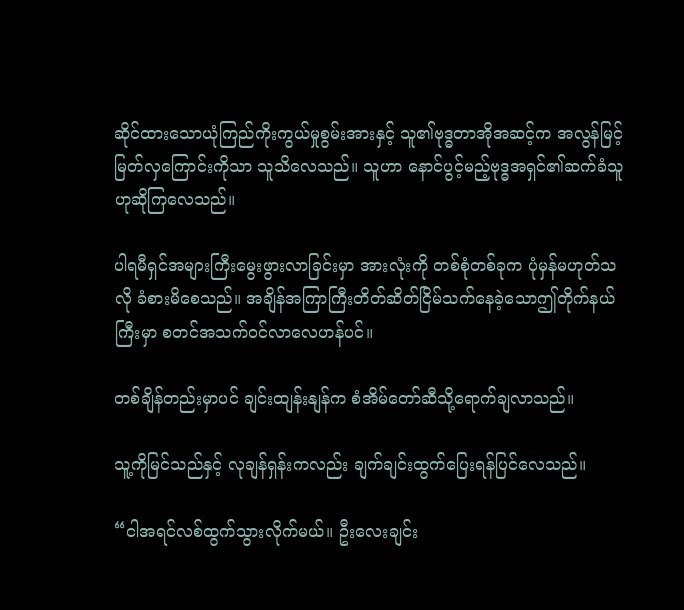ဆိုင်ထားသောယုံကြည်ကိုးကွယ်မှုစွမ်းအားနှင့် သူ၏ဗုဒ္ဓတာအိုအဆင့်က အလွန်မြင့်မြတ်လှကြောင်းကိုသာ သူသိလေသည်။ သူဟာ နောင်ပွင့်မည့်ဗုဒ္ဓအရှင်၏ဆက်ခံသူဟုဆိုကြလေသည်။

ပါရမီရှင်အများကြီးမွေးဖွားလာခြင်းမှာ အားလုံးကို တစ်စုံတစ်ခုက ပုံမှန်မဟုတ်သလို ခံစားမိစေသည်။ အချိန်အကြာကြီးတိတ်ဆိတ်ငြိမ်သက်နေခဲ့သောဤတိုက်နယ်ကြီးမှာ စတင်အသက်ဝင်လာလေဟန်ပင်။

တစ်ချိန်တည်းမှာပင် ချင်းထျန်းနျန်က စံအိမ်တော်ဆီသို့ရောက်ချလာသည်။

သူ့ကိုမြင်သည်နှင့် လုချန်ရှန်းကလည်း ချက်ချင်းထွက်ပြေးရန်ပြင်လေသည်။

“ငါအရင်လစ်ထွက်သွားလိုက်မယ်။ ဦးလေးချင်း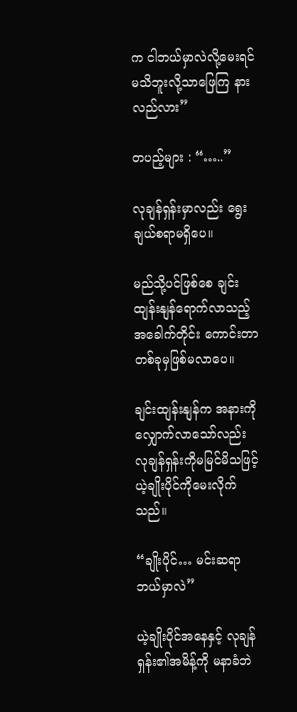က ငါဘယ်မှာလဲလို့မေးရင် မသိဘူးလို့သာဖြေကြ နားလည်လား”

တပည့်များ : “…..”

လုချန်ရှန်းမှာလည်း ရွေးချယ်စရာမရှိပေ။

မည်သို့ပင်ဖြစ်စေ ချင်းထျန်းနျန်ရောက်လာသည့်အခေါက်တိုင်း ကောင်းတာတစ်ခုမှဖြစ်မလာပေ။

ချင်းထျန်းနျန်က အနားကိုလျှောက်လာသော်လည်း လုချန်ရှန်းကိုမမြင်မိသဖြင့် ယဲ့ချိုးပိုင်ကိုမေးလိုက်သည်။

“ချိုးပိုင်… မင်းဆရာ ဘယ်မှာလဲ”

ယဲ့ချိုးပိုင်အနေနှင့် လုချန်ရှန်း၏အမိန့်ကို မနာခံဘဲ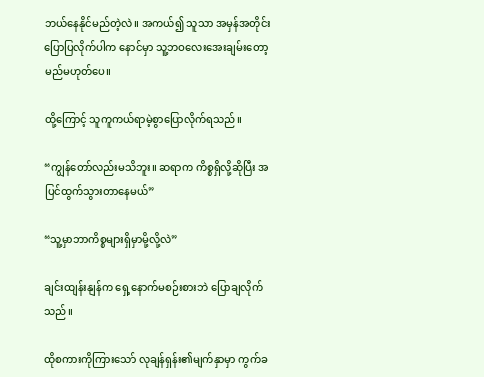ဘယ်နေနိုင်မည်တဲ့လဲ။ အကယ်၍ သူသာ အမှန်အတိုင်းပြောပြလိုက်ပါက နောင်မှာ သူ့ဘဝလေးအေးချမ်းတော့မည်မဟုတ်ပေ။

ထို့ကြောင့် သူကူကယ်ရာမဲ့စွာပြောလိုက်ရသည်။

“ကျွန်တော်လည်းမသိဘူး။ ဆရာက ကိစ္စရှိလို့ဆိုပြီး အပြင်ထွက်သွားတာနေမယ်”

“သူ့မှာဘာကိစ္စများရှိမှာမို့လို့လဲ”

ချင်းထျန်းနျန်က ရှေ့နောက်မစဉ်းစားဘဲ ပြောချလိုက်သည်။

ထိုစကားကိုကြားသော် လုချန်ရှန်း၏မျက်နှာမှာ ကွက်ခ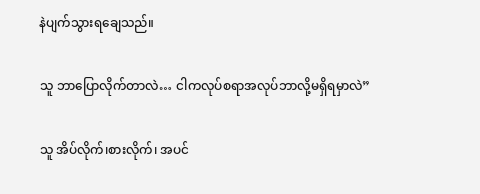နဲပျက်သွားရချေသည်။

သူ ဘာပြောလိုက်တာလဲ… ငါကလုပ်စရာအလုပ်ဘာလို့မရှိရမှာလဲ”

သူ အိပ်လိုက်၊စားလိုက်၊ အပင်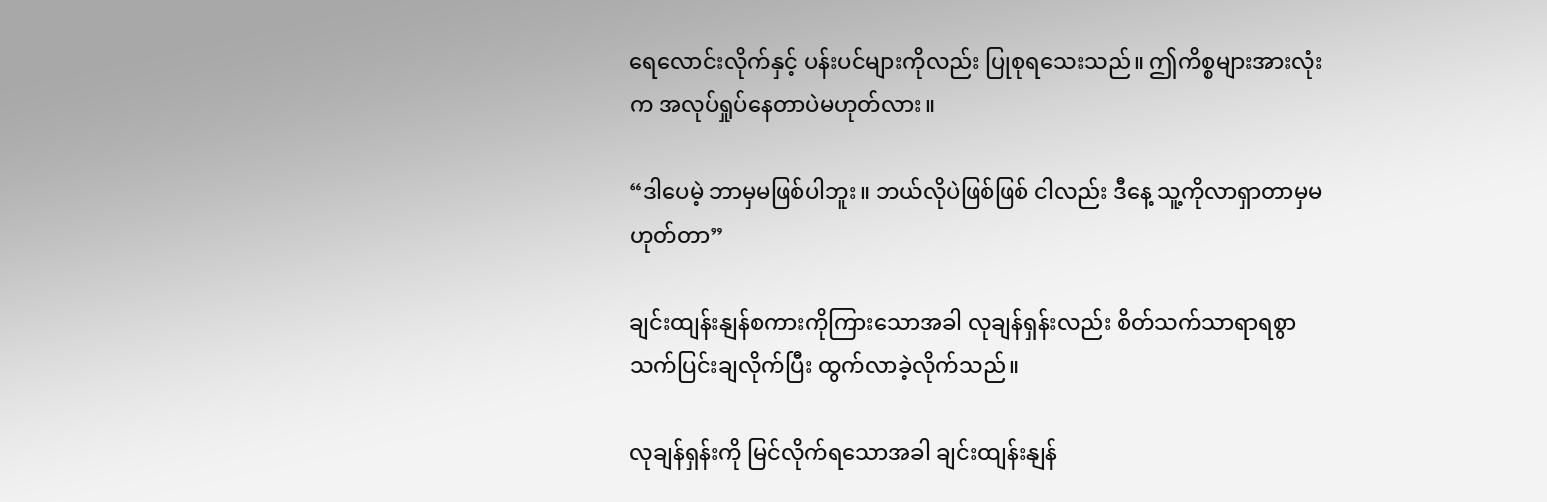ရေလောင်းလိုက်နှင့် ပန်းပင်များကိုလည်း ပြုစုရသေးသည်။ ဤကိစ္စများအားလုံးက အလုပ်ရှုပ်နေတာပဲမဟုတ်လား။

“ဒါပေမဲ့ ဘာမှမဖြစ်ပါဘူး။ ဘယ်လိုပဲဖြစ်ဖြစ် ငါလည်း ဒီနေ့ သူ့ကိုလာရှာတာမှမဟုတ်တာ”

ချင်းထျန်းနျန်စကားကိုကြားသောအခါ လုချန်ရှန်းလည်း စိတ်သက်သာရာရစွာသက်ပြင်းချလိုက်ပြီး ထွက်လာခဲ့လိုက်သည်။

လုချန်ရှန်းကို မြင်လိုက်ရသောအခါ ချင်းထျန်းနျန်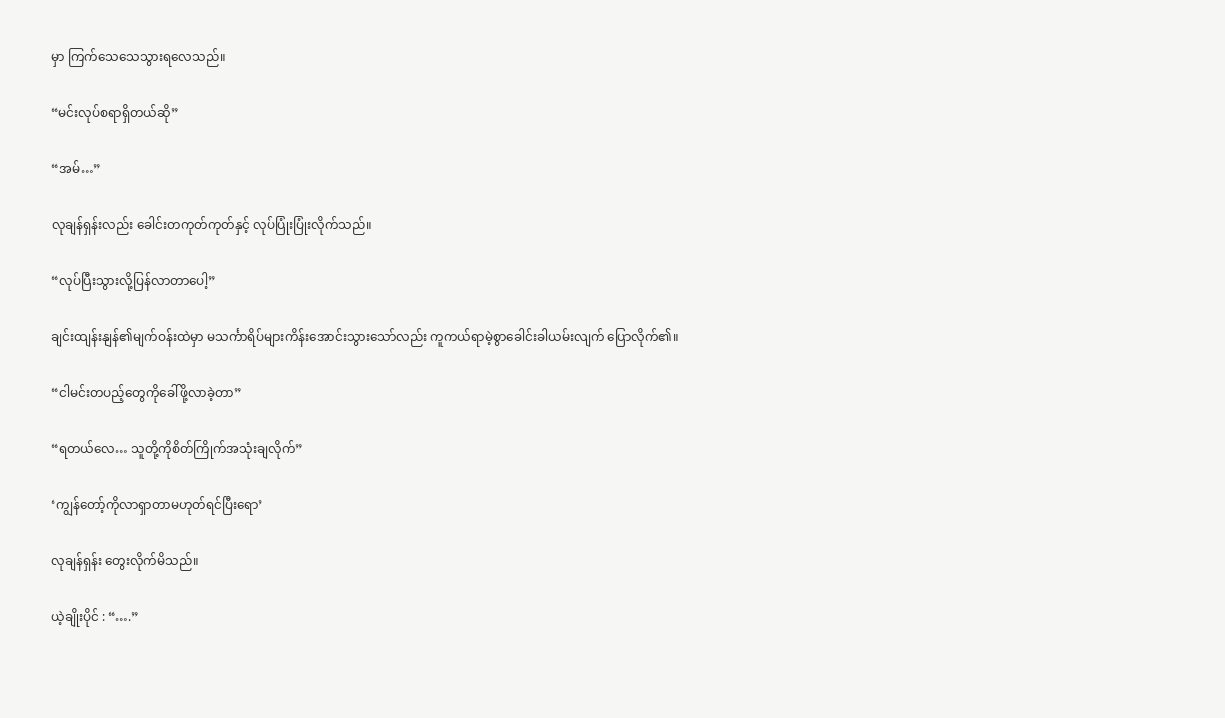မှာ ကြက်သေသေသွားရလေသည်။

“မင်းလုပ်စရာရှိတယ်ဆို”

“အမ်…”

လုချန်ရှန်းလည်း ခေါင်းတကုတ်ကုတ်နှင့် လုပ်ပြုံးပြုံးလိုက်သည်။

“လုပ်ပြီးသွားလို့ပြန်လာတာပေါ့”

ချင်းထျန်းနျန်၏မျက်ဝန်းထဲမှာ မသင်္ကာရိပ်များကိန်းအောင်းသွားသော်လည်း ကူကယ်ရာမဲ့စွာခေါင်းခါယမ်းလျက် ပြောလိုက်၏။

“ငါမင်းတပည့်တွေကိုခေါ်ဖို့လာခဲ့တာ”

“ရတယ်လေ… သူတို့ကိုစိတ်ကြိုက်အသုံးချလိုက်”

‘ကျွန်တော့်ကိုလာရှာတာမဟုတ်ရင်ပြီးရော’

လုချန်ရှန်း တွေးလိုက်မိသည်။

ယဲ့ချိုးပိုင် : “….”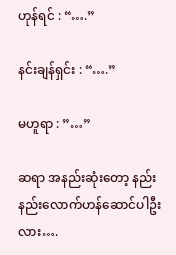ဟုန်ရင် : “….”

နင်းချန်ရှင်း : “….”

မဟူရာ : ”…”

ဆရာ အနည်းဆုံးတော့ နည်းနည်းလောက်ဟန်ဆောင်ပါဦးလား….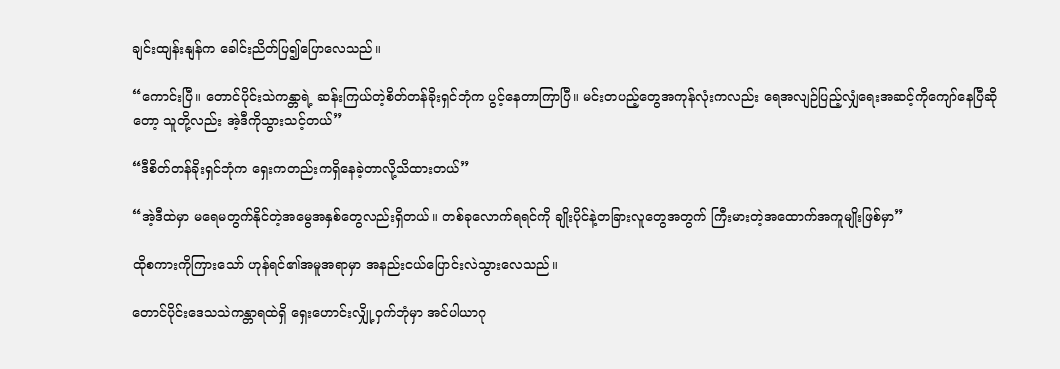ချင်းထျန်းနျန်က ခေါင်းညိတ်ပြ၍ပြောလေသည်။

“ကောင်းပြီ။ တောင်ပိုင်းသဲကန္တာရဲ့ ဆန်းကြယ်တဲ့စိတ်တန်ခိုးရှင်ဘုံက ပွင့်နေတာကြာပြီ။ မင်းတပည့်တွေအကုန်လုံးကလည်း ရေအလျဉ်ပြည့်လျှံရေးအဆင့်ကိုကျော်နေပြီဆိုတော့ သူတို့လည်း အဲ့ဒီကိုသွားသင့်တယ်”

“ဒီစိတ်တန်ခိုးရှင်ဘုံက ရှေးကတည်းကရှိနေခဲ့တာလို့သိထားတယ်”

“အဲ့ဒီထဲမှာ မရေမတွက်နိုင်တဲ့အမွေအနှစ်တွေလည်းရှိတယ်။ တစ်ခုလောက်ရရင်ကို ချိုးပိုင်နဲ့တခြားလူတွေအတွက် ကြီးမားတဲ့အထောက်အကူမျိုးဖြစ်မှာ”

ထိုစကားကိုကြားသော် ဟုန်ရင်၏အမူအရာမှာ အနည်းငယ်ပြောင်းလဲသွားလေသည်။

တောင်ပိုင်းဒေသသဲကန္တာရထဲရှိ ရှေးဟောင်းလျှို့ဝှက်ဘုံမှာ အင်ပါယာဂု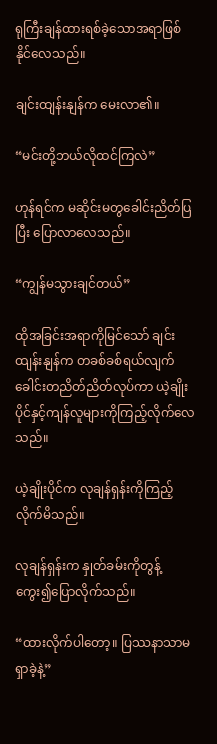ရုကြီးချန်ထားရစ်ခဲ့သောအရာဖြစ်နိုင်လေသည်။

ချင်းထျန်းနျန်က မေးလာ၏။

“မင်းတို့ဘယ်လိုထင်ကြလဲ”

ဟုန်ရင်က မဆိုင်းမတွခေါင်းညိတ်ပြပြီး ပြောလာလေသည်။

“ကျွန်မသွားချင်တယ်”

ထိုအခြင်းအရာကိုမြင်သော် ချင်းထျန်းနျန်က တခစ်ခစ်ရယ်လျက် ခေါင်းတညိတ်ညိတ်လုပ်ကာ ယဲ့ချိုးပိုင်နှင့်ကျန်လူများကိုကြည့်လိုက်လေသည်။

ယဲ့ချိုးပိုင်က လုချန်ရှန်းကိုကြည့်လိုက်မိသည်။

လုချန်ရှန်းက နှုတ်ခမ်းကိုတွန့်ကွေး၍ပြောလိုက်သည်။

“ထားလိုက်ပါတော့။ ပြဿနာသာမရှာခဲ့နဲ့”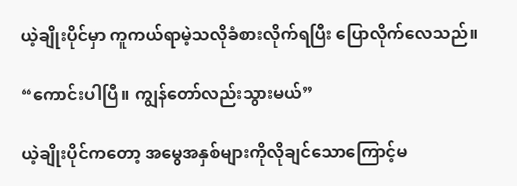ယဲ့ချိုးပိုင်မှာ ကူကယ်ရာမဲ့သလိုခံစားလိုက်ရပြီး ပြောလိုက်လေသည်။

“ကောင်းပါပြီ။ ကျွန်တော်လည်းသွားမယ်”

ယဲ့ချိုးပိုင်ကတော့ အမွေအနှစ်များကိုလိုချင်သောကြောင့်မ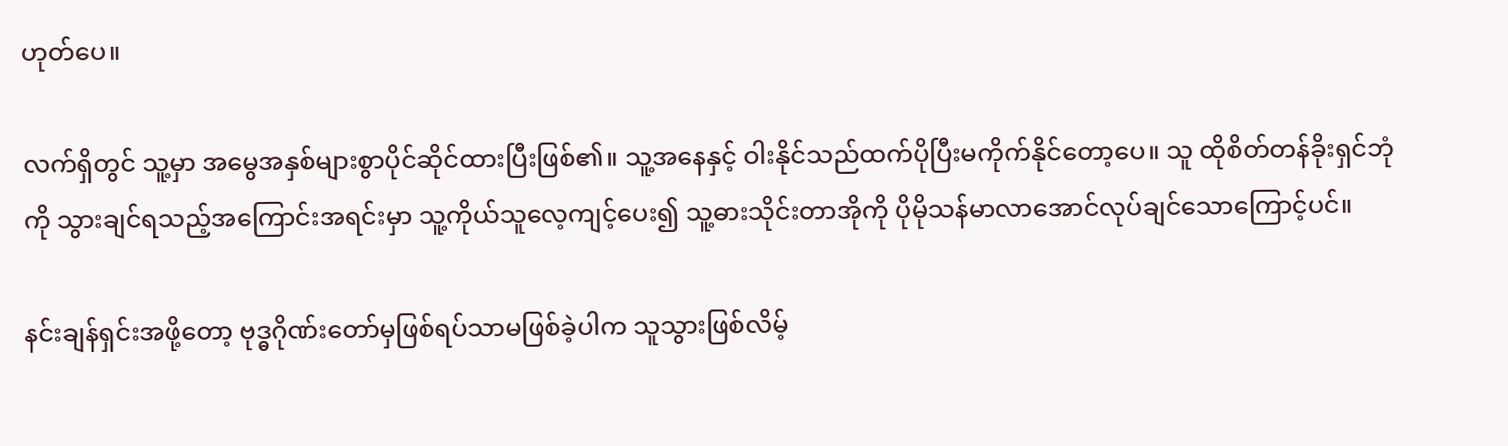ဟုတ်ပေ။

လက်ရှိတွင် သူ့မှာ အမွေအနှစ်များစွာပိုင်ဆိုင်ထားပြီးဖြစ်၏။ သူ့အနေနှင့် ဝါးနိုင်သည်ထက်ပိုပြီးမကိုက်နိုင်တော့ပေ။ သူ ထိုစိတ်တန်ခိုးရှင်ဘုံကို သွားချင်ရသည့်အကြောင်းအရင်းမှာ သူ့ကိုယ်သူလေ့ကျင့်ပေး၍ သူ့ဓားသိုင်းတာအိုကို ပိုမိုသန်မာလာအောင်လုပ်ချင်သောကြောင့်ပင်။

နင်းချန်ရှင်းအဖို့တော့ ဗုဒ္ဓဂိုဏ်းတော်မှဖြစ်ရပ်သာမဖြစ်ခဲ့ပါက သူသွားဖြစ်လိမ့်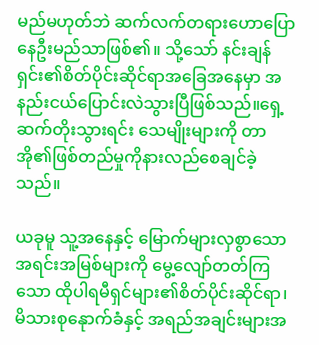မည်မဟုတ်ဘဲ ဆက်လက်တရားဟောပြောနေဦးမည်သာဖြစ်၏။ သို့သော် နင်းချန်ရှင်း၏စိတ်ပိုင်းဆိုင်ရာအခြေအနေမှာ အနည်းငယ်ပြောင်းလဲသွားပြီဖြစ်သည်။ရှေ့ဆက်တိုးသွားရင်း သေမျိုးများကို တာအို၏ဖြစ်တည်မှုကိုနားလည်စေချင်ခဲ့သည်။

ယခုမူ သူ့အနေနှင့် မြောက်များလှစွာသောအရင်းအမြစ်များကို မွေ့လျော်တတ်ကြသော ထိုပါရမီရှင်များ၏စိတ်ပိုင်းဆိုင်ရာ၊ မိသားစုနေုာက်ခံနှင့် အရည်အချင်းများအ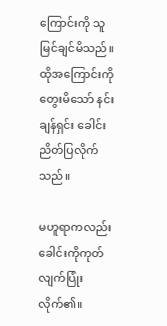ကြောင်းကို သူမြင်ချင်မိသည်။ ထိုအကြောင်းကိုတွေးမိသော် နင်းချန်ရှင်း ခေါင်းညိတ်ပြလိုက်သည်။

မဟူရာကလည်း ခေါင်းကိုကုတ်လျက်ပြုံးလိုက်၏။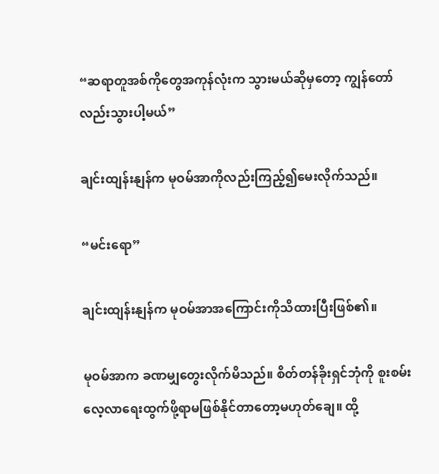“ဆရာတူအစ်ကိုတွေအကုန်လုံးက သွားမယ်ဆိုမှတော့ ကျွန်တော်လည်းသွားပါ့မယ်”

ချင်းထျန်းနျန်က မုဝမ်အာကိုလည်းကြည့်၍မေးလိုက်သည်။

“မင်းရော”

ချင်းထျန်းနျန်က မုဝမ်အာအကြောင်းကိုသိထားပြီးဖြစ်၏။

မုဝမ်အာက ခဏမျှတွေးလိုက်မိသည်။ စိတ်တန်ခိုးရှင်ဘုံကို စူးစမ်းလေ့လာရေးထွက်ဖို့ရာမဖြစ်နိုင်တာတော့မဟုတ်ချေ။ ထို့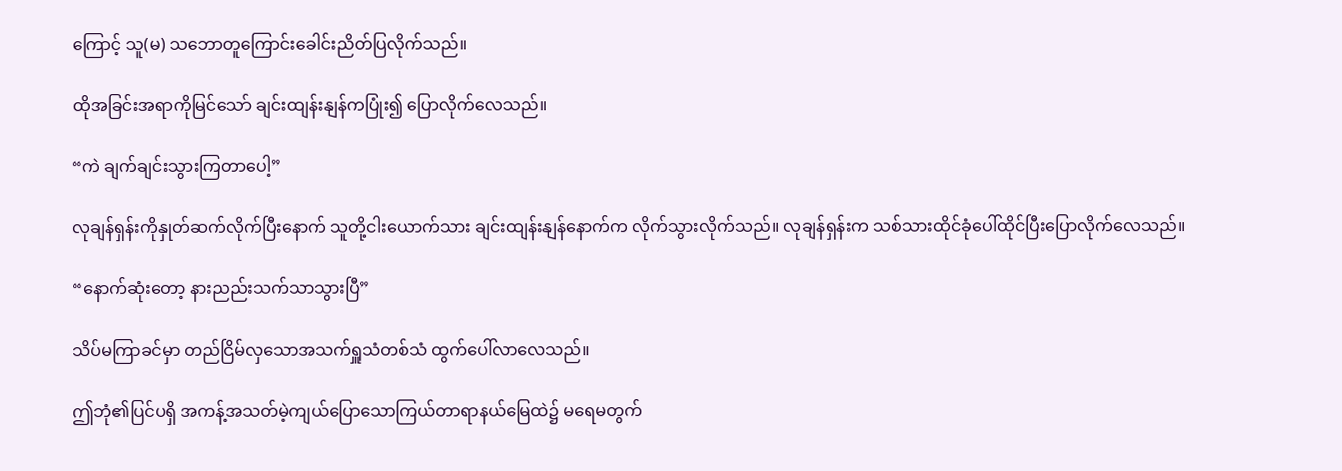ကြောင့် သူ(မ) သဘောတူကြောင်းခေါင်းညိတ်ပြလိုက်သည်။

ထိုအခြင်းအရာကိုမြင်သော် ချင်းထျန်းနျန်ကပြုံး၍ ပြောလိုက်လေသည်။

“ကဲ ချက်ချင်းသွားကြတာပေါ့”

လုချန်ရှန်းကိုနှုတ်ဆက်လိုက်ပြီးနောက် သူတို့ငါးယောက်သား ချင်းထျန်းနျန်နောက်က လိုက်သွားလိုက်သည်။ လုချန်ရှန်းက သစ်သားထိုင်ခုံပေါ်ထိုင်ပြီးပြောလိုက်လေသည်။

“နောက်ဆုံးတော့ နားညည်းသက်သာသွားပြီ”

သိပ်မကြာခင်မှာ တည်ငြိမ်လှသောအသက်ရှူသံတစ်သံ ထွက်ပေါ်လာလေသည်။

ဤဘုံ၏ပြင်ပရှိ အကန့်အသတ်မဲ့ကျယ်ပြောသောကြယ်တာရာနယ်မြေထဲ၌ မရေမတွက်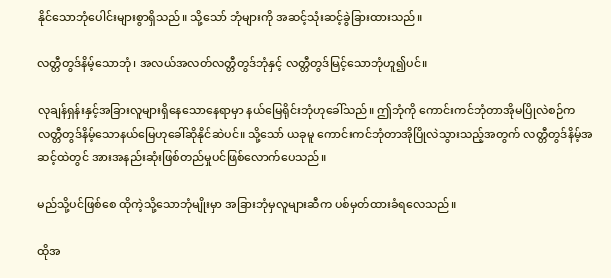နိုင်သောဘုံပေါင်းများစွာရှိသည်။ သို့သော် ဘုံများကို အဆင့်သုံးဆင့်ခွဲခြားထားသည်။

လတ္တီတွဒ်နိမ့်သောဘုံ၊ အလယ်အလတ်လတ္တီတွဒ်ဘုံနှင့် လတ္တီတွဒ်မြင့်သောဘုံဟူ၍ပင်။

လုချန်ရှန်းနှင့်အခြားလူများရှိနေသောနေရာမှာ နယ်မြေရိုင်းဘုံဟုခေါ်သည်။ ဤဘုံကို ကောင်းကင်ဘုံတာအိုမပြိုလဲစဉ်က လတ္တီတွဒ်နိမ့်သောနယ်မြေဟုခေါ်ဆိုနိုင်ဆဲပင်။ သို့သော် ယခုမူ ကောင်းကင်ဘုံတာအိုပြိုလဲသွားသည့်အတွက် လတ္တီတွဒ်နိမ့်အဆင့်ထဲတွင် အားအနည်းဆုံးဖြစ်တည်မှုပင်ဖြစ်လောက်ပေသည်။

မည်သို့ပင်ဖြစ်စေ ထိုကဲ့သို့သောဘုံမျိုးမှာ အခြားဘုံမှလူများဆီက ပစ်မှတ်ထားခံရလေသည်။

ထိုအ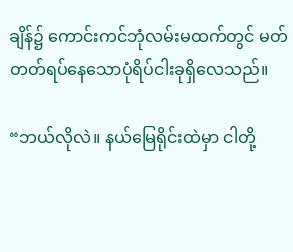ချိန်၌ ကောင်းကင်ဘုံလမ်းမထက်တွင် မတ်တတ်ရပ်နေသောပုံရိပ်ငါးခုရှိလေသည်။

“ဘယ်လိုလဲ။ နယ်မြေရိုင်းထဲမှာ ငါတို့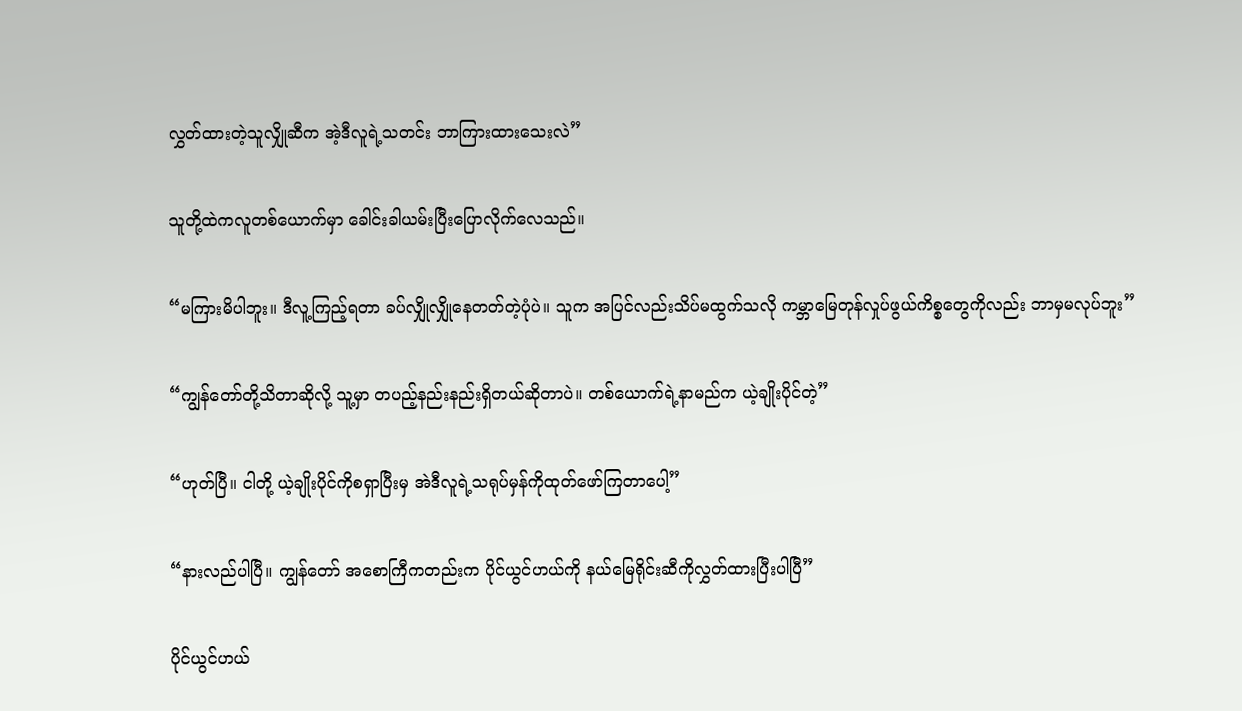လွှတ်ထားတဲ့သူလျှိုဆီက အဲ့ဒီလူရဲ့သတင်း ဘာကြားထားသေးလဲ”

သူတို့ထဲကလူတစ်ယောက်မှာ ခေါင်းခါယမ်းပြီးပြောလိုက်လေသည်။

“မကြားမိပါဘူး။ ဒီလူ့ကြည့်ရတာ ခပ်လျှိုလျှိုနေတတ်တဲ့ပုံပဲ။ သူက အပြင်လည်းသိပ်မထွက်သလို ကမ္ဘာမြေတုန်လှုပ်ဖွယ်ကိစ္စတွေကိုလည်း ဘာမှမလုပ်ဘူး”

“ကျွန်တော်တို့သိတာဆိုလို့ သူ့မှာ တပည့်နည်းနည်းရှိတယ်ဆိုတာပဲ။ တစ်ယောက်ရဲ့နာမည်က ယဲ့ချိုးပိုင်တဲ့”

“ဟုတ်ပြီ။ ငါတို့ ယဲ့ချိုးပိုင်ကိုစရှာပြီးမှ အဲဒီလူရဲ့သရုပ်မှန်ကိုထုတ်ဖော်ကြတာပေါ့”

“နားလည်ပါပြီ။ ကျွန်တော် အစောကြီကတည်းက ပိုင်ယွင်ဟယ်ကို နယ်မြေရိုင်းဆီကိုလွှတ်ထားပြီးပါပြီ”

ပိုင်ယွင်ဟယ်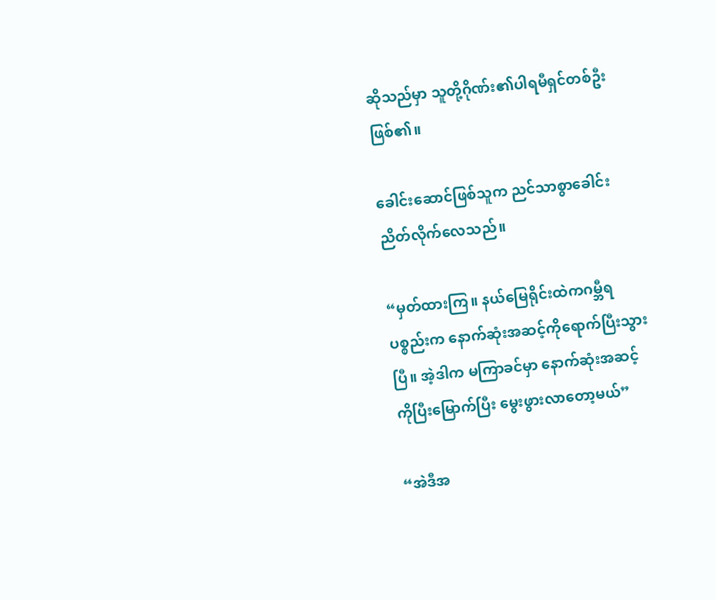ဆိုသည်မှာ သူတို့ဂိုဏ်း၏ပါရမီရှင်တစ်ဦးဖြစ်၏။

ခေါင်းဆောင်ဖြစ်သူက ညင်သာစွာခေါင်းညိတ်လိုက်လေသည်။

“မှတ်ထားကြ။ နယ်မြေရိုင်းထဲကဂမ္ဘီရပစ္စည်းက နောက်ဆုံးအဆင့်ကိုရောက်ပြီးသွားပြီ။ အဲ့ဒါက မကြာခင်မှာ နောက်ဆုံးအဆင့်ကိုပြီးမြောက်ပြီး မွေးဖွားလာတော့မယ်”

“အဲဒီအ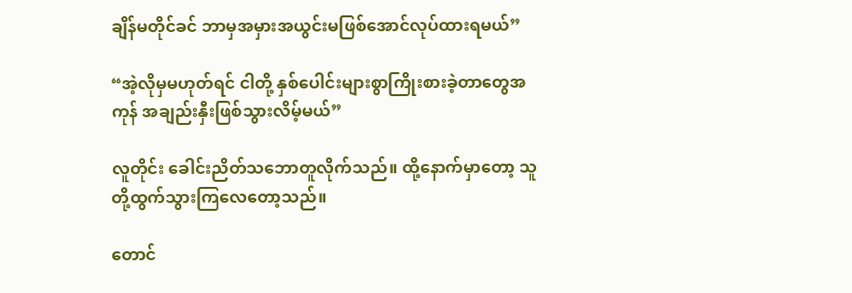ချိန်မတိုင်ခင် ဘာမှအမှားအယွင်းမဖြစ်အောင်လုပ်ထားရမယ်”

“အဲ့လိုမှမဟုတ်ရင် ငါတို့ နှစ်ပေါင်းများစွာကြိုးစားခဲ့တာတွေအကုန် အချည်းနှီးဖြစ်သွားလိမ့်မယ်”

လူတိုင်း ခေါင်းညိတ်သဘောတူလိုက်သည်။ ထို့နောက်မှာတော့ သူတို့ထွက်သွားကြလေတော့သည်။

တောင်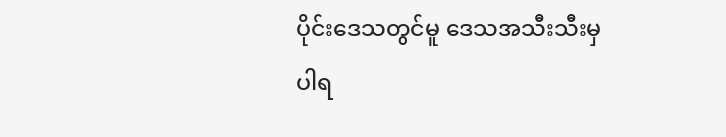ပိုင်းဒေသတွင်မူ ဒေသအသီးသီးမှပါရ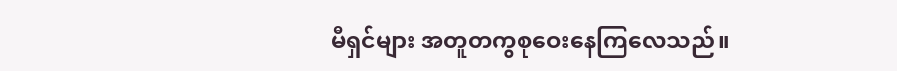မီရှင်များ အတူတကွစုဝေးနေကြလေသည်။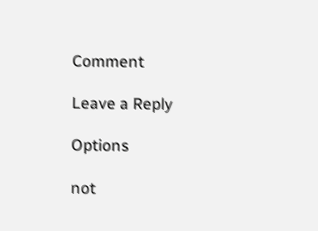Comment

Leave a Reply

Options

not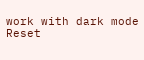work with dark mode
Reset